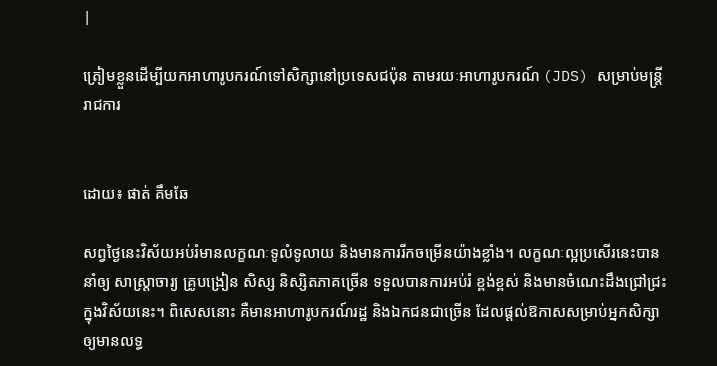|

ត្រៀមខ្លួនដើម្បីយកអាហារូបករណ៍ទៅសិក្សានៅប្រទេសជប៉ុន តាមរយៈអាហារូបករណ៍ (JDS) សម្រាប់មន្រ្តីរាជការ


ដោយ៖ ផាត់ គឹមឆែ

សព្វថ្ងៃនេះវិស័យអប់រំមានលក្ខណៈទូលំទូលាយ និងមានការរីកចម្រើនយ៉ាងខ្លាំង។ លក្ខណៈល្អប្រសើរនេះបាននាំឲ្យ សាស្ត្រាចារ្យ គ្រូបង្រៀន សិស្ស និស្សិតភាគច្រើន ទទួលបានការអប់រំ ខ្ពង់ខ្ពស់ និងមានចំណេះដឹងជ្រៅជ្រះក្នុងវិស័យនេះ។ ពិសេសនោះ គឺមានអាហារូបករណ៍រដ្ឋ និងឯកជនជាច្រើន ដែលផ្ដល់ឱកាសសម្រាប់អ្នកសិក្សា ឲ្យមានលទ្ធ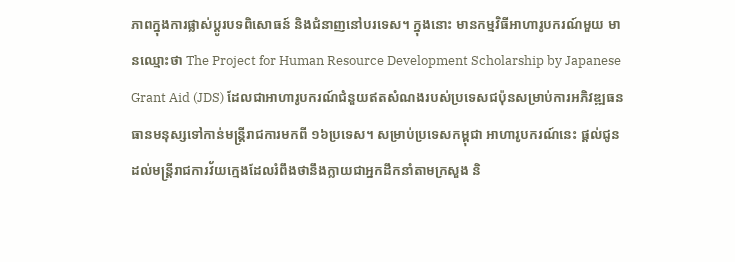ភាពក្នុងការផ្លាស់ប្ដូរបទពិសោធន៍ និងជំនាញនៅបរទេស។ ក្នុងនោះ មានកម្មវិធីអាហារូបករណ៍មួយ មានឈ្មោះថា The Project for Human Resource Development Scholarship by Japanese Grant Aid (JDS) ដែលជាអាហារូបករណ៍ជំនួយឥតសំណងរបស់ប្រទេសជប៉ុនសម្រាប់ការអភិវឌ្ឍធនធានមនុស្សទៅកាន់មន្រ្តីរាជការមកពី ១៦ប្រទេស។ សម្រាប់ប្រទេសកម្ពុជា អាហារូបករណ៍នេះ ផ្តល់ជូនដល់មន្រ្តីរាជការវ័យក្មេងដែលរំពឹងថានឹងក្លាយជាអ្នកដឹកនាំតាមក្រសួង និ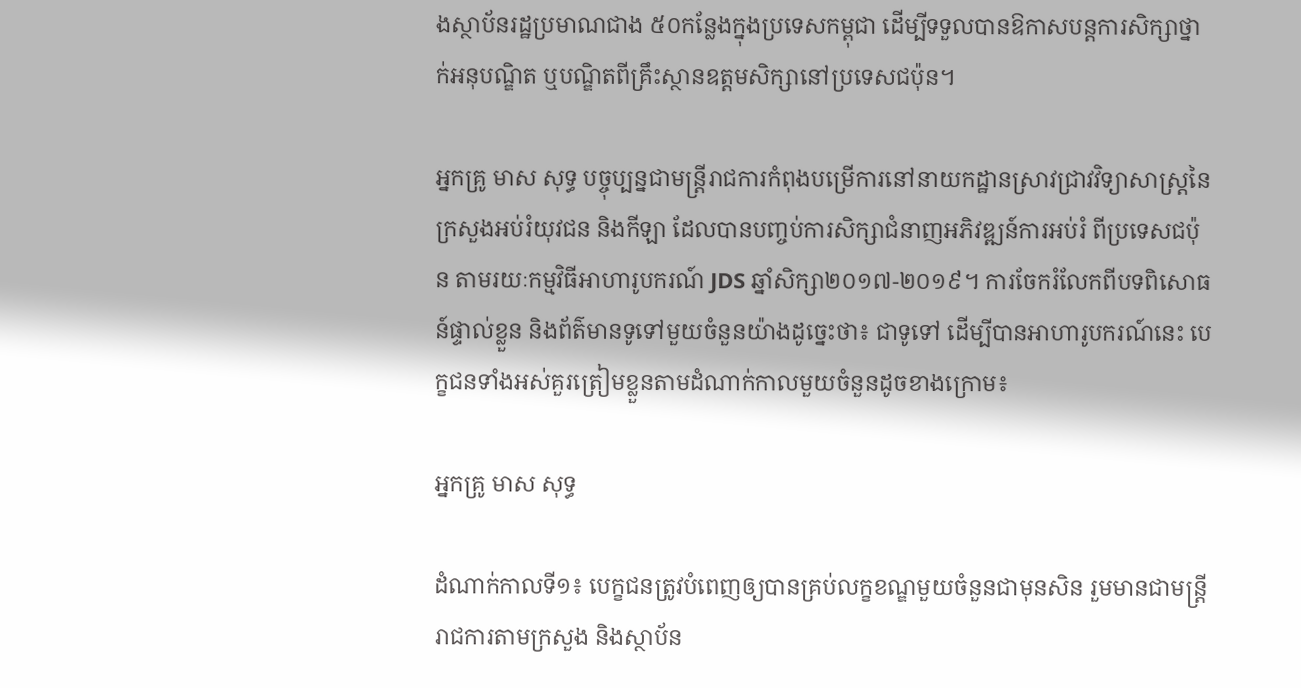ងស្ថាប័នរដ្ឋប្រមាណជាង ៥០កន្លែងក្នុងប្រទេសកម្ពុជា ដើម្បីទទួលបានឱកាសបន្តការសិក្សាថ្នាក់អនុបណ្ឌិត ឬបណ្ឌិតពីគ្រឹះស្ថានឧត្តមសិក្សានៅប្រទេសជប៉ុន។

អ្នកគ្រូ មាស សុទ្ធ បច្ចុប្បន្នជាមន្ត្រីរាជការកំពុងបម្រើការនៅនាយកដ្ឋានស្រាវជ្រាវវិទ្យាសាស្ត្រនៃក្រសួងអប់រំយុវជន និងកីឡា ដែលបានបញ្ចប់ការសិក្សាជំនាញអភិវឌ្ឍន៍ការអប់រំ ពីប្រទេសជប៉ុន តាមរយៈកម្មវិធីអាហារូបករណ៍ JDS ឆ្នាំសិក្សា២០១៧-២០១៩។ ការចែករំលែកពីបទពិសោធន៍ផ្ទាល់ខ្លួន និងព័ត៌មានទូទៅមួយចំនួនយ៉ាងដូច្នេះថា៖ ជាទូទៅ ដើម្បីបានអាហារូបករណ៍នេះ បេក្ខជនទាំងអស់គួរត្រៀមខ្លួនតាមដំណាក់កាលមួយចំនួនដូចខាងក្រោម៖

អ្នកគ្រូ មាស សុទ្ធ

ដំណាក់កាលទី១៖ បេក្ខជនត្រូវបំពេញឲ្យបានគ្រប់លក្ខខណ្ឌមួយចំនួនជាមុនសិន រួមមានជាមន្ត្រីរាជការតាមក្រសួង និងស្ថាប័ន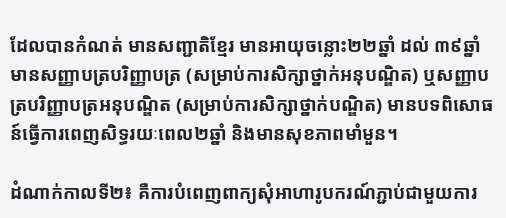ដែលបានកំណត់ មានសញ្ជាតិខ្មែរ មានអាយុចន្លោះ២២ឆ្នាំ ដល់ ៣៩ឆ្នាំ មានសញ្ញាបត្របរិញ្ញាបត្រ (សម្រាប់ការសិក្សាថ្នាក់អនុបណ្ឌិត) ឬសញ្ញាបត្របរិញ្ញាបត្រអនុបណ្ឌិត (សម្រាប់ការសិក្សាថ្នាក់បណ្ឌិត) មានបទពិសោធន៍ធ្វើការពេញសិទ្ធរយៈពេល២ឆ្នាំ និងមានសុខភាពមាំមួន។

ដំណាក់កាលទី២៖ គឺការបំពេញពាក្យសុំអាហារូបករណ៍ភ្ជាប់ជាមួយការ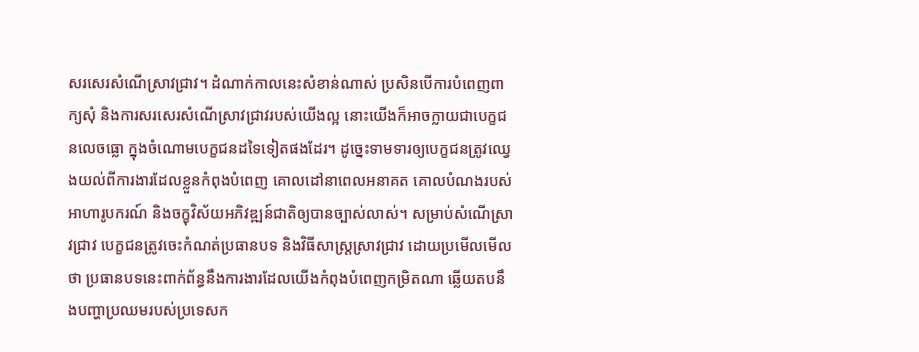សរសេរសំណើស្រាវជ្រាវ។ ដំណាក់កាលនេះសំខាន់ណាស់ ប្រសិនបើការបំពេញពាក្យសុំ និងការសរសេរសំណើស្រាវជ្រាវរបស់យើងល្អ នោះយើងក៏អាចក្លាយជាបេក្ខជនលេចធ្លោ ក្នុងចំណោមបេក្ខជនដទៃទៀតផងដែរ។ ដូច្នេះទាមទារឲ្យបេក្ខជនត្រូវឈ្វេងយល់ពីការងារដែលខ្លួនកំពុងបំពេញ គោលដៅនាពេលអនាគត គោលបំណងរបស់អាហារូបករណ៍ និងចក្ខុវិស័យអភិវឌ្ឍន៍ជាតិឲ្យបានច្បាស់លាស់។ សម្រាប់សំណើស្រាវជ្រាវ បេក្ខជនត្រូវចេះកំណត់ប្រធានបទ និងវិធីសាស្រ្តស្រាវជ្រាវ ដោយប្រមើលមើលថា ប្រធានបទនេះពាក់ព័ន្ធនឹងការងារដែលយើងកំពុងបំពេញកម្រិតណា ឆ្លើយតបនឹងបញ្ហាប្រឈមរបស់ប្រទេសក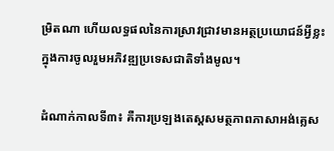ម្រិតណា ហើយលទ្ធផលនៃការស្រាវជ្រាវមានអត្ថប្រយោជន៍អ្វីខ្លះក្នុងការចូលរួមអភិវឌ្ឍប្រទេសជាតិទាំងមូល។

ដំណាក់កាលទី៣៖ គឺការប្រឡងតេស្ដសមត្ថភាពភាសាអង់គ្លេស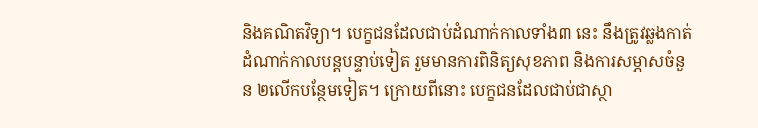និងគណិតវិទ្យា។ បេក្ខជនដែលជាប់ដំណាក់កាលទាំង៣ នេះ នឹងត្រូវឆ្លងកាត់ដំណាក់កាលបន្តបន្ទាប់ទៀត រួមមានការពិនិត្យសុខភាព និងការសម្ភាសចំនួន ២លើកបន្ថែមទៀត។ ក្រោយពីនោះ បេក្ខជនដែលជាប់ជាស្ថា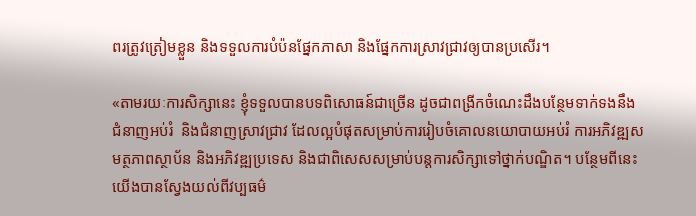ពរត្រូវត្រៀមខ្លួន និងទទួលការបំប៉នផ្នែកភាសា និងផ្នែកការស្រាវជ្រាវឲ្យបានប្រសើរ។

«តាមរយៈការសិក្សានេះ ខ្ញុំទទួលបានបទពិសោធន៍ជាច្រើន ដូចជាពង្រីកចំណេះដឹងបន្ថែមទាក់ទងនឹងជំនាញអប់រំ  និងជំនាញស្រាវជ្រាវ ដែលល្អបំផុតសម្រាប់ការរៀបចំគោលនយោបាយអប់រំ ការអភិវឌ្ឍសមត្ថភាពស្ថាប័ន និងអភិវឌ្ឍប្រទេស និងជាពិសេសសម្រាប់បន្តការសិក្សាទៅថ្នាក់បណ្ឌិត។ បន្ថែមពីនេះ យើងបានស្វែងយល់ពីវប្បធម៌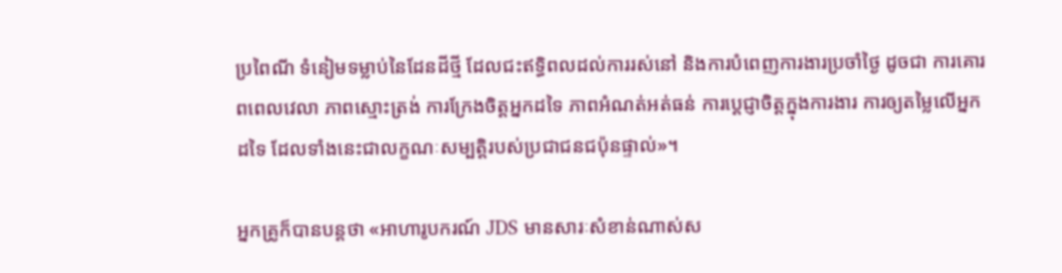ប្រពៃណី ទំនៀមទម្លាប់នៃដែនដីថ្មី ដែលជះឥទ្ធិពលដល់ការរស់នៅ និងការបំពេញការងារប្រចាំថ្ងៃ ដូចជា ការគោរពពេលវេលា ភាពស្មោះត្រង់ ការក្រែងចិត្តអ្នកដទៃ ភាពអំណត់អត់ធន់ ការប្ដេជ្ញាចិត្តក្នុងការងារ ការឲ្យតម្លៃលើអ្នកដទៃ ដែលទាំងនេះជាលក្ខណៈសម្បត្តិរបស់ប្រជាជនជប៉ុនផ្ទាល់»។

អ្នកគ្រូក៏បានបន្តថា «អាហារូបករណ៍ JDS មានសារៈសំខាន់ណាស់ស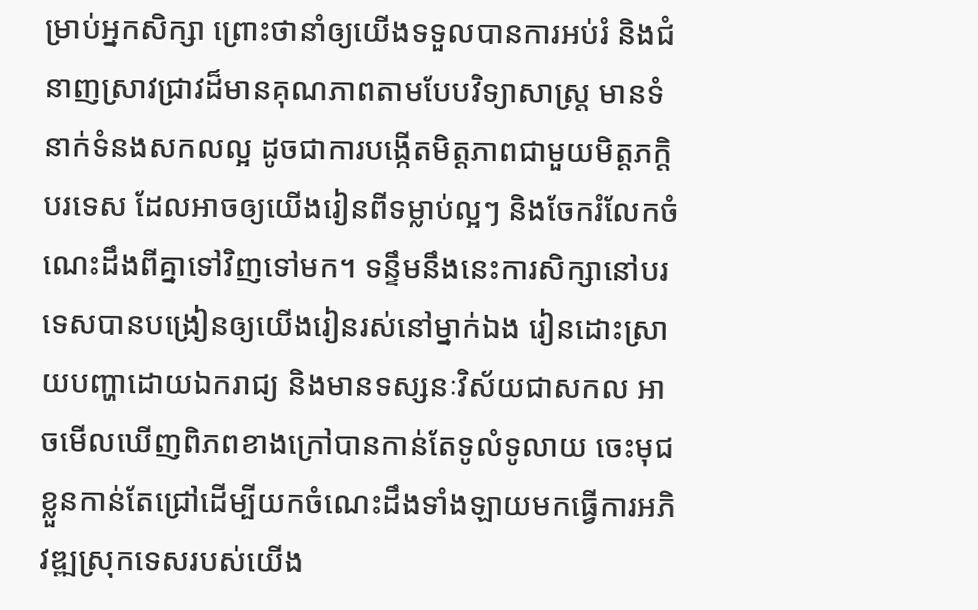ម្រាប់អ្នកសិក្សា ព្រោះថានាំឲ្យយើងទទួលបានការអប់រំ និងជំនាញស្រាវជ្រាវដ៏មានគុណភាពតាមបែបវិទ្យាសាស្ត្រ មានទំនាក់ទំនងសកលល្អ ដូចជាការបង្កើតមិត្តភាពជាមួយមិត្តភក្តិបរទេស ដែលអាចឲ្យយើងរៀនពីទម្លាប់ល្អៗ និងចែករំលែកចំណេះដឹងពីគ្នាទៅវិញទៅមក។ ទន្ទឹមនឹងនេះការសិក្សានៅបរទេសបានបង្រៀនឲ្យយើងរៀនរស់នៅម្នាក់ឯង រៀនដោះស្រាយបញ្ហាដោយឯករាជ្យ និងមានទស្សនៈវិស័យជាសកល អាចមើលឃើញពិភពខាងក្រៅបានកាន់តែទូលំទូលាយ ចេះមុជខ្លួនកាន់តែជ្រៅដើម្បីយកចំណេះដឹងទាំងឡាយមកធ្វើការអភិវឌ្ឍស្រុកទេសរបស់យើង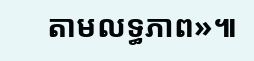តាមលទ្ធភាព»៕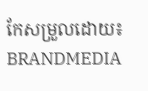កែសម្រួលដោយ៖ BRANDMEDIA